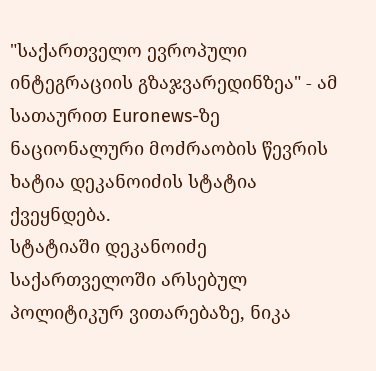"საქართველო ევროპული ინტეგრაციის გზაჯვარედინზეა" - ამ სათაურით Euronews-ზე ნაციონალური მოძრაობის წევრის ხატია დეკანოიძის სტატია ქვეყნდება.
სტატიაში დეკანოიძე საქართველოში არსებულ პოლიტიკურ ვითარებაზე, ნიკა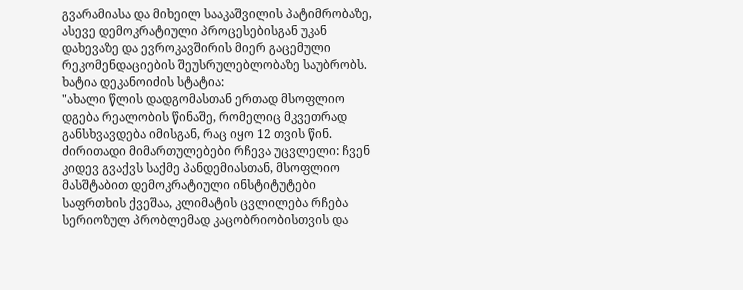გვარამიასა და მიხეილ სააკაშვილის პატიმრობაზე, ასევე დემოკრატიული პროცესებისგან უკან დახევაზე და ევროკავშირის მიერ გაცემული რეკომენდაციების შეუსრულებლობაზე საუბრობს.
ხატია დეკანოიძის სტატია:
"ახალი წლის დადგომასთან ერთად მსოფლიო დგება რეალობის წინაშე, რომელიც მკვეთრად განსხვავდება იმისგან, რაც იყო 12 თვის წინ.
ძირითადი მიმართულებები რჩევა უცვლელი: ჩვენ კიდევ გვაქვს საქმე პანდემიასთან, მსოფლიო მასშტაბით დემოკრატიული ინსტიტუტები საფრთხის ქვეშაა, კლიმატის ცვლილება რჩება სერიოზულ პრობლემად კაცობრიობისთვის და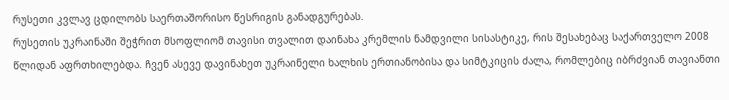რუსეთი კვლავ ცდილობს საერთაშორისო წესრიგის განადგურებას.
რუსეთის უკრაინაში შეჭრით მსოფლიომ თავისი თვალით დაინახა კრემლის ნამდვილი სისასტიკე, რის შესახებაც საქართველო 2008 წლიდან აფრთხილებდა. ჩვენ ასევე დავინახეთ უკრაინელი ხალხის ერთიანობისა და სიმტკიცის ძალა, რომლებიც იბრძვიან თავიანთი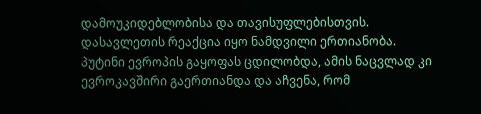დამოუკიდებლობისა და თავისუფლებისთვის.
დასავლეთის რეაქცია იყო ნამდვილი ერთიანობა. პუტინი ევროპის გაყოფას ცდილობდა, ამის ნაცვლად კი ევროკავშირი გაერთიანდა და აჩვენა, რომ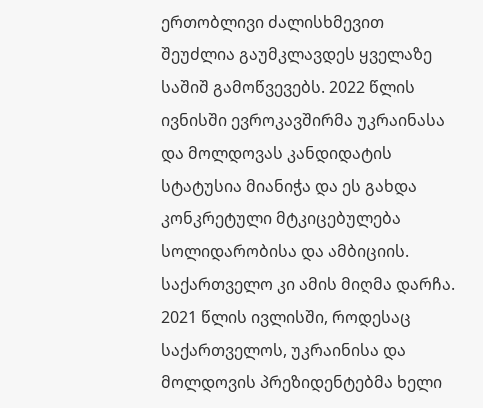ერთობლივი ძალისხმევით შეუძლია გაუმკლავდეს ყველაზე საშიშ გამოწვევებს. 2022 წლის ივნისში ევროკავშირმა უკრაინასა და მოლდოვას კანდიდატის სტატუსია მიანიჭა და ეს გახდა კონკრეტული მტკიცებულება სოლიდარობისა და ამბიციის. საქართველო კი ამის მიღმა დარჩა.
2021 წლის ივლისში, როდესაც საქართველოს, უკრაინისა და მოლდოვის პრეზიდენტებმა ხელი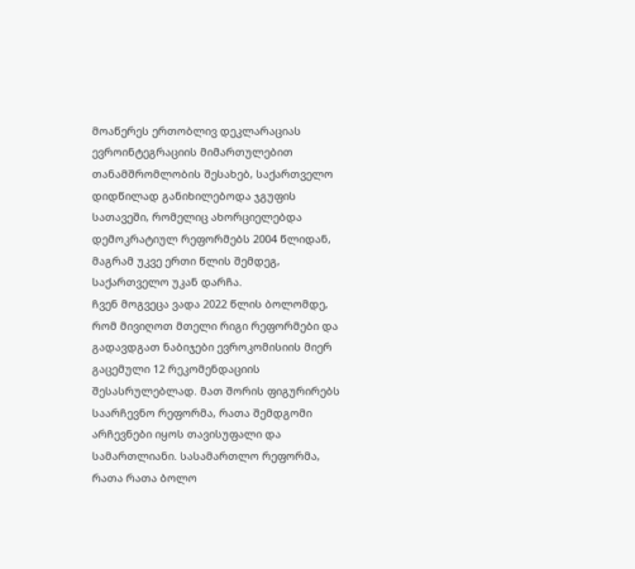მოაწერეს ერთობლივ დეკლარაციას ევროინტეგრაციის მიმართულებით თანამშრომლობის შესახებ, საქართველო დიდწილად განიხილებოდა ჯგუფის სათავეში, რომელიც ახორციელებდა დემოკრატიულ რეფორმებს 2004 წლიდან, მაგრამ უკვე ერთი წლის შემდეგ, საქართველო უკან დარჩა.
ჩვენ მოგვეცა ვადა 2022 წლის ბოლომდე, რომ მივიღოთ მთელი რიგი რეფორმები და გადავდგათ ნაბიჯები ევროკომისიის მიერ გაცემული 12 რეკომენდაციის შესასრულებლად. მათ შორის ფიგურირებს საარჩევნო რეფორმა, რათა შემდგომი არჩევნები იყოს თავისუფალი და სამართლიანი. სასამართლო რეფორმა, რათა რათა ბოლო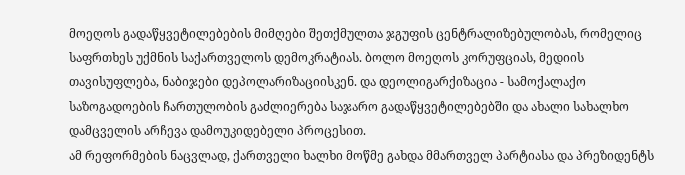მოეღოს გადაწყვეტილებების მიმღები შეთქმულთა ჯგუფის ცენტრალიზებულობას, რომელიც საფრთხეს უქმნის საქართველოს დემოკრატიას. ბოლო მოეღოს კორუფციას, მედიის თავისუფლება, ნაბიჯები დეპოლარიზაციისკენ. და დეოლიგარქიზაცია - სამოქალაქო საზოგადოების ჩართულობის გაძლიერება საჯარო გადაწყვეტილებებში და ახალი სახალხო დამცველის არჩევა დამოუკიდებელი პროცესით.
ამ რეფორმების ნაცვლად, ქართველი ხალხი მოწმე გახდა მმართველ პარტიასა და პრეზიდენტს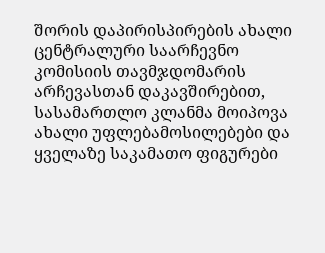შორის დაპირისპირების ახალი ცენტრალური საარჩევნო კომისიის თავმჯდომარის არჩევასთან დაკავშირებით, სასამართლო კლანმა მოიპოვა ახალი უფლებამოსილებები და ყველაზე საკამათო ფიგურები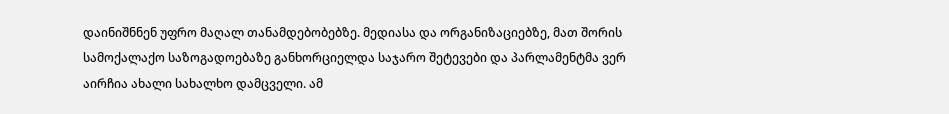დაინიშნნენ უფრო მაღალ თანამდებობებზე. მედიასა და ორგანიზაციებზე, მათ შორის სამოქალაქო საზოგადოებაზე განხორციელდა საჯარო შეტევები და პარლამენტმა ვერ აირჩია ახალი სახალხო დამცველი. ამ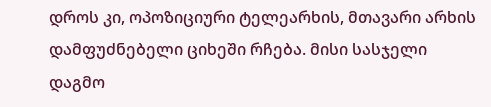დროს კი, ოპოზიციური ტელეარხის, მთავარი არხის დამფუძნებელი ციხეში რჩება. მისი სასჯელი დაგმო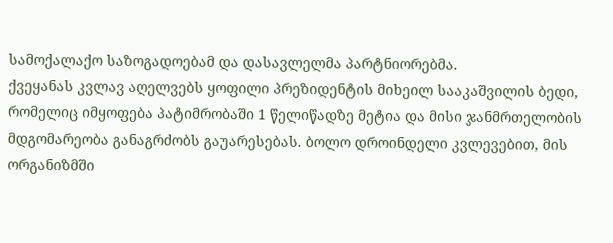სამოქალაქო საზოგადოებამ და დასავლელმა პარტნიორებმა.
ქვეყანას კვლავ აღელვებს ყოფილი პრეზიდენტის მიხეილ სააკაშვილის ბედი, რომელიც იმყოფება პატიმრობაში 1 წელიწადზე მეტია და მისი ჯანმრთელობის მდგომარეობა განაგრძობს გაუარესებას. ბოლო დროინდელი კვლევებით, მის ორგანიზმში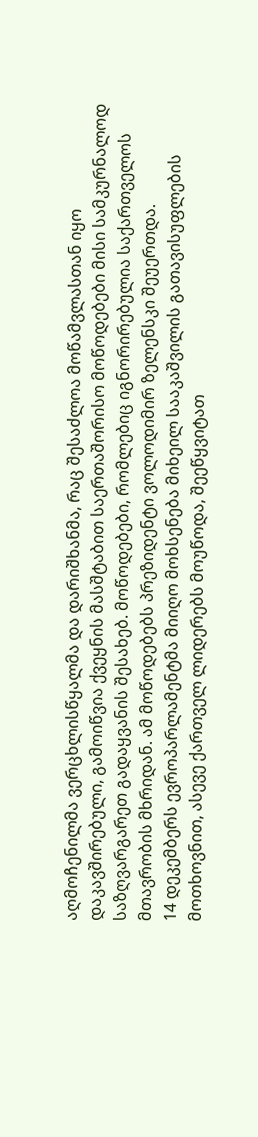აღმოჩენილმა ვერცხლისწყალმა და დარიშხანმა, რაც შესაძლოა მოწამვლასთან იყო დაკავშირებული, გამოიწვია ქვეყნის მასშტაბით საერთაშორისო მოწოდებები მისი სამკურნალოდ საზღვარგარეთ გადაყვანის შესახებ. მოწოდებები, რომლებიც იგნორირებულია საქართველოს მთავრობის მხრიდან. ამ მოწოდებებს პრეზიდენტი ვოლოდიმირ ზელენსკი შეუერთდა.
14 დეკემბერს ევროპარლამენტმა მიიღო მოხსენება მიხეილ სააკაშვილის გათავისუფლების მოთხოვნით, ასევე ქართველ ლიდერებს მოუწოდა, შეეწყვიტათ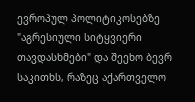ევროპულ პოლიტიკოსებზე "აგრესიული სიტყვიერი თავდასხმები" და შეეხო ბევრ საკითხს, რაზეც აქართველო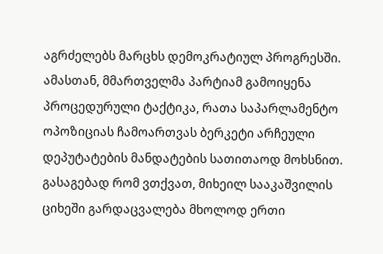აგრძელებს მარცხს დემოკრატიულ პროგრესში. ამასთან, მმართველმა პარტიამ გამოიყენა პროცედურული ტაქტიკა, რათა საპარლამენტო ოპოზიციას ჩამოართვას ბერკეტი არჩეული დეპუტატების მანდატების სათითაოდ მოხსნით.
გასაგებად რომ ვთქვათ, მიხეილ სააკაშვილის ციხეში გარდაცვალება მხოლოდ ერთი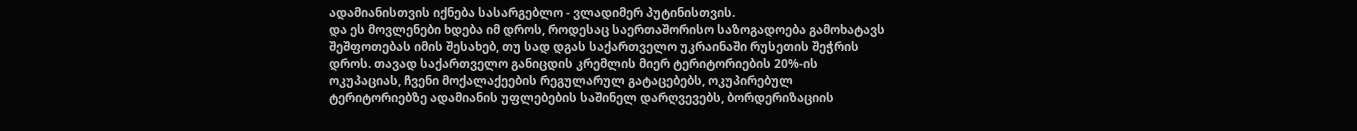ადამიანისთვის იქნება სასარგებლო - ვლადიმერ პუტინისთვის.
და ეს მოვლენები ხდება იმ დროს, როდესაც საერთაშორისო საზოგადოება გამოხატავს შეშფოთებას იმის შესახებ, თუ სად დგას საქართველო უკრაინაში რუსეთის შეჭრის დროს. თავად საქართველო განიცდის კრემლის მიერ ტერიტორიების 20%-ის ოკუპაციას, ჩვენი მოქალაქეების რეგულარულ გატაცებებს, ოკუპირებულ ტერიტორიებზე ადამიანის უფლებების საშინელ დარღვევებს, ბორდერიზაციის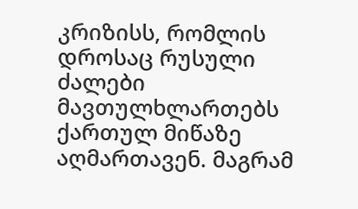კრიზისს, რომლის დროსაც რუსული ძალები მავთულხლართებს ქართულ მიწაზე აღმართავენ. მაგრამ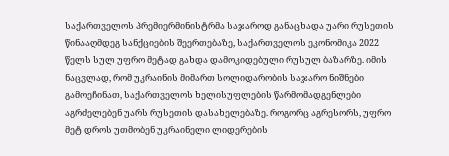საქართველოს პრემიერმინისტრმა საჯაროდ განაცხადა უარი რუსეთის წინააღმდეგ სანქციების შეერთებაზე, საქართველოს ეკონომიკა 2022 წელს სულ უფრო მეტად გახდა დამოკიდებული რუსულ ბაზარზე. იმის ნაცვლად, რომ უკრაინის მიმართ სოლიდარობის საჯარო ნიშნები გამოეჩინათ, საქართველოს ხელისუფლების წარმომადგენლები აგრძელებენ უარს რუსეთის დასახელებაზე. როგორც აგრესორს, უფრო მეტ დროს უთმობენ უკრაინელი ლიდერების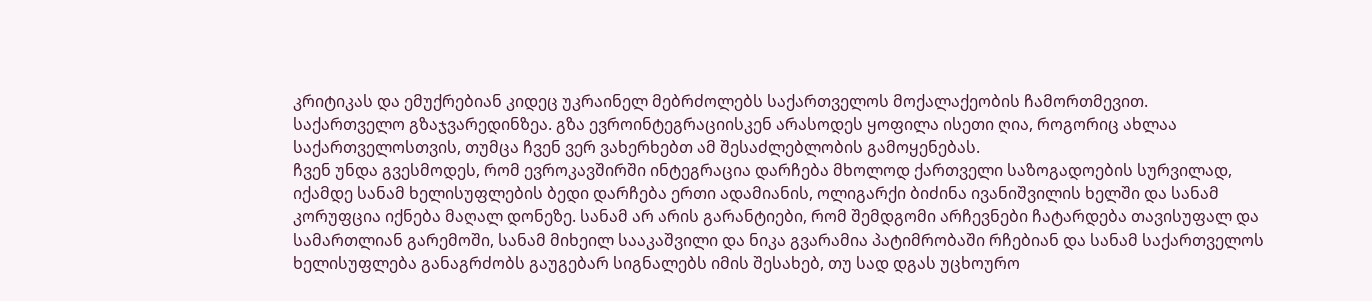კრიტიკას და ემუქრებიან კიდეც უკრაინელ მებრძოლებს საქართველოს მოქალაქეობის ჩამორთმევით.
საქართველო გზაჯვარედინზეა. გზა ევროინტეგრაციისკენ არასოდეს ყოფილა ისეთი ღია, როგორიც ახლაა საქართველოსთვის, თუმცა ჩვენ ვერ ვახერხებთ ამ შესაძლებლობის გამოყენებას.
ჩვენ უნდა გვესმოდეს, რომ ევროკავშირში ინტეგრაცია დარჩება მხოლოდ ქართველი საზოგადოების სურვილად, იქამდე სანამ ხელისუფლების ბედი დარჩება ერთი ადამიანის, ოლიგარქი ბიძინა ივანიშვილის ხელში და სანამ კორუფცია იქნება მაღალ დონეზე. სანამ არ არის გარანტიები, რომ შემდგომი არჩევნები ჩატარდება თავისუფალ და სამართლიან გარემოში, სანამ მიხეილ სააკაშვილი და ნიკა გვარამია პატიმრობაში რჩებიან და სანამ საქართველოს ხელისუფლება განაგრძობს გაუგებარ სიგნალებს იმის შესახებ, თუ სად დგას უცხოურო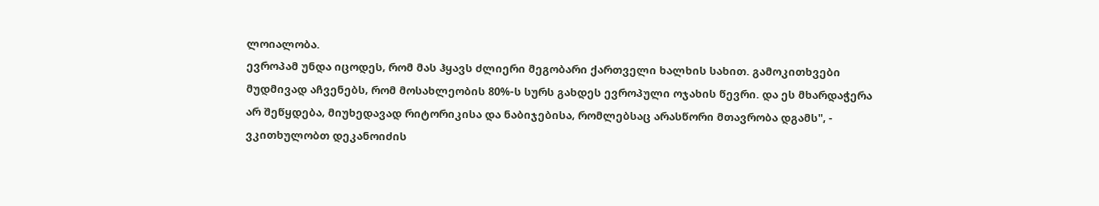ლოიალობა.
ევროპამ უნდა იცოდეს, რომ მას ჰყავს ძლიერი მეგობარი ქართველი ხალხის სახით. გამოკითხვები მუდმივად აჩვენებს, რომ მოსახლეობის 80%-ს სურს გახდეს ევროპული ოჯახის წევრი. და ეს მხარდაჭერა არ შეწყდება, მიუხედავად რიტორიკისა და ნაბიჯებისა, რომლებსაც არასწორი მთავრობა დგამს", - ვკითხულობთ დეკანოიძის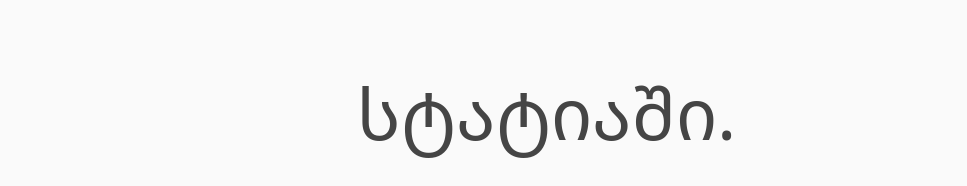სტატიაში.